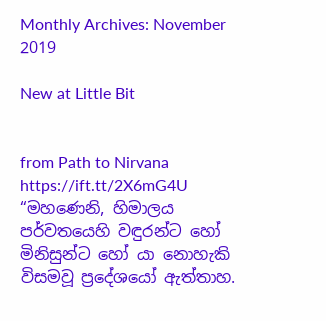Monthly Archives: November 2019

New at Little Bit


from Path to Nirvana https://ift.tt/2X6mG4U
“මහණෙනි, හිමාලය පර්වතයෙහි වඳුරන්ට හෝ මිනිසුන්ට හෝ යා නොහැකි විසමවූ ප්‍රදේශයෝ ඇත්තාහ.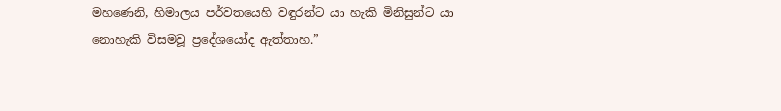මහණෙනි, හිමාලය පර්වතයෙහි වඳුරන්ට යා හැකි මිනිසුන්ට යා නොහැකි විසමවූ ප්‍රදේශයෝද ඇත්තාහ.”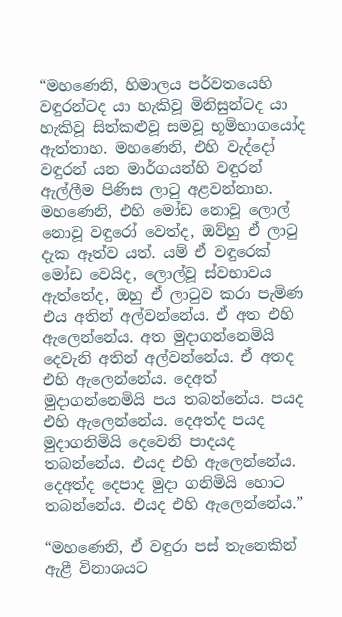“මහණෙනි, හිමාලය පර්වතයෙහි වඳුරන්ටද යා හැකිවූ මිනිසුන්ටද යා හැකිවූ සිත්කළුවූ සමවූ භූමිභාගයෝද ඇත්තාහ. මහණෙනි, එහි වැද්දෝ වඳුරන් යන මාර්ගයන්හි වඳුරන් ඇල්ලීම පිණිස ලාටු අළවන්නාහ. මහණෙනි, එහි මෝඩ නොවූ ලොල් නොවූ වඳුරෝ වෙත්ද, ඔව්හු ඒ ලාටු දැක ඈත්ව යත්. යම් ඒ වඳුරෙක් මෝඩ වෙයිද, ලොල්වූ ස්වභාවය ඇත්තේද, ඔහු ඒ ලාටුව කරා පැමිණ එය අතින් අල්වන්නේය. ඒ අත එහි ඇලෙන්නේය. අත මුදාගන්නෙමියි දෙවැනි අතින් අල්වන්නේය. ඒ අතද එහි ඇලෙන්නේය. දෙඅත් මුදාගන්නෙමියි පය තබන්නේය. පයද එහි ඇලෙන්නේය. දෙඅත්ද පයද මුදාගනිමියි දෙවෙනි පාදයද තබන්නේය. එයද එහි ඇලෙන්නේය. දෙඅත්ද දෙපාද මුදා ගනිමියි හොට තබන්නේය. එයද එහි ඇලෙන්නේය.”

“මහණෙනි, ඒ වඳුරා පස් තැනෙකින් ඇළී විනාශයට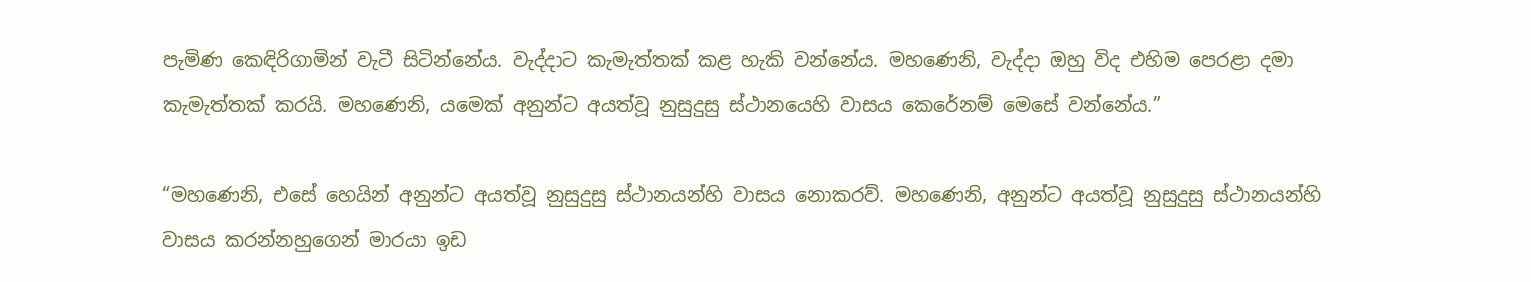පැමිණ කෙඳිරිගාමින් වැටී සිටින්නේය. වැද්දාට කැමැත්තක් කළ හැකි වන්නේය. මහණෙනි, වැද්දා ඔහු විද එහිම පෙරළා දමා කැමැත්තක් කරයි. මහණෙනි, යමෙක් අනුන්ට අයත්වූ නුසුදුසු ස්ථානයෙහි වාසය කෙරේනම් මෙසේ වන්නේය.”

“මහණෙනි, එසේ හෙයින් අනුන්ට අයත්වූ නුසුදුසු ස්ථානයන්හි වාසය නොකරව්. මහණෙනි, අනුන්ට අයත්වූ නුසුදුසු ස්ථානයන්හි වාසය කරන්නහුගෙන් මාරයා ඉඩ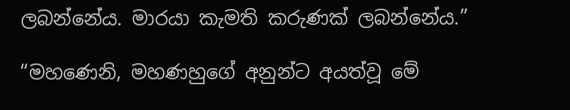ලබන්නේය. මාරයා කැමති කරුණක් ලබන්නේය.”

“මහණෙනි, මහණහුගේ අනුන්ට අයත්වූ මේ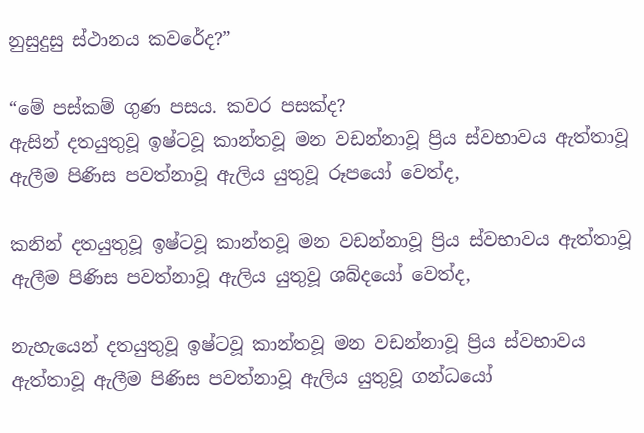නුසුදුසු ස්ථානය කවරේද?”

“මේ පස්කම් ගුණ පසය. කවර පසක්ද?
ඇසින් දතයුතුවූ ඉෂ්ටවූ කාන්තවූ මන වඩන්නාවූ ප්‍රිය ස්වභාවය ඇත්තාවූ ඇලීම පිණිස පවත්නාවූ ඇලිය යුතුවූ රූපයෝ වෙත්ද,

කනින් දතයුතුවූ ඉෂ්ටවූ කාන්තවූ මන වඩන්නාවූ ප්‍රිය ස්වභාවය ඇත්තාවූ ඇලීම පිණිස පවත්නාවූ ඇලිය යුතුවූ ශබ්දයෝ වෙත්ද,

නැහැයෙන් දතයුතුවූ ඉෂ්ටවූ කාන්තවූ මන වඩන්නාවූ ප්‍රිය ස්වභාවය ඇත්තාවූ ඇලීම පිණිස පවත්නාවූ ඇලිය යුතුවූ ගන්ධයෝ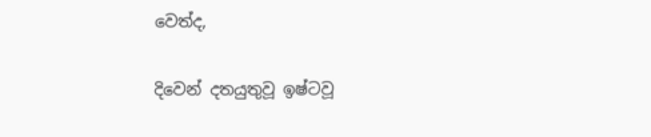වෙත්ද,

දිවෙන් දතයුතුවූ ඉෂ්ටවූ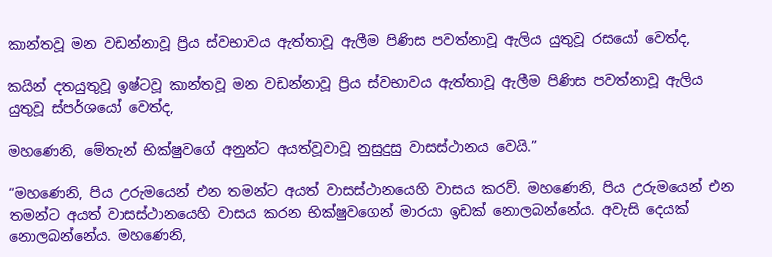කාන්තවූ මන වඩන්නාවූ ප්‍රිය ස්වභාවය ඇත්තාවූ ඇලීම පිණිස පවත්නාවූ ඇලිය යුතුවූ රසයෝ වෙත්ද,

කයින් දතයුතුවූ ඉෂ්ටවූ කාන්තවූ මන වඩන්නාවූ ප්‍රිය ස්වභාවය ඇත්තාවූ ඇලීම පිණිස පවත්නාවූ ඇලිය යුතුවූ ස්පර්ශයෝ වෙත්ද,

මහණෙනි, මේතැන් භික්ෂුවගේ අනුන්ට අයත්වූවාවූ නුසුදුසු වාසස්ථානය වෙයි.”

“මහණෙනි, පිය උරුමයෙන් එන තමන්ට අයත් වාසස්ථානයෙහි වාසය කරව්. මහණෙනි, පිය උරුමයෙන් එන තමන්ට අයත් වාසස්ථානයෙහි වාසය කරන භික්ෂුවගෙන් මාරයා ඉඩක්‌ නොලබන්නේය. අවැසි දෙයක් නොලබන්නේය. මහණෙනි,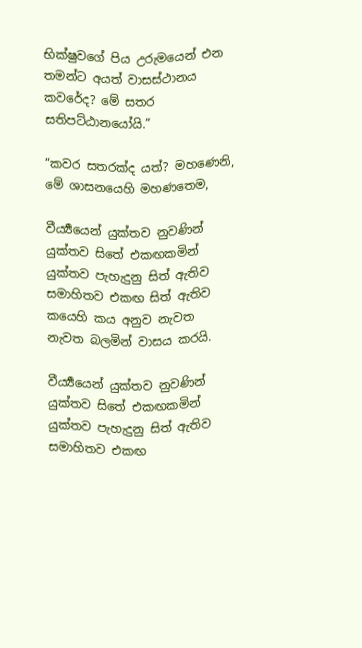භික්ෂුවගේ පිය උරුමයෙන් එන තමන්ට අයත් වාසස්ථානය කවරේද? මේ සතර සතිපට්ඨානයෝයි.”

“කවර සතරක්ද යත්? මහණෙනි, මේ ශාසනයෙහි මහණතෙම,

වීර්‍ය්‍යයෙන් යුක්තව නුවණින් යුක්තව සිතේ එකඟකමින් යුක්තව පැහැදුනු සිත් ඇතිව සමාහිතව එකඟ සිත් ඇතිව කයෙහි කය අනුව නැවත නැවත බලමින් වාසය කරයි.

වීර්‍ය්‍යයෙන් යුක්තව නුවණින් යුක්තව සිතේ එකඟකමින් යුක්තව පැහැදුනු සිත් ඇතිව සමාහිතව එකඟ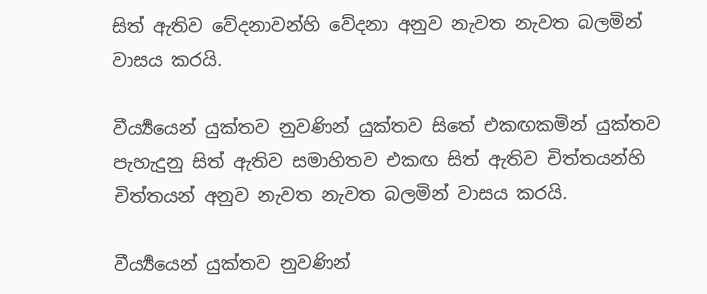සිත් ඇතිව වේදනාවන්හි වේදනා අනුව නැවත නැවත බලමින් වාසය කරයි.

වීර්‍ය්‍යයෙන් යුක්තව නුවණින් යුක්තව සිතේ එකඟකමින් යුක්තව පැහැදුනු සිත් ඇතිව සමාහිතව එකඟ සිත් ඇතිව චිත්තයන්හි චිත්තයන් අනුව නැවත නැවත බලමින් වාසය කරයි.

වීර්‍ය්‍යයෙන් යුක්තව නුවණින්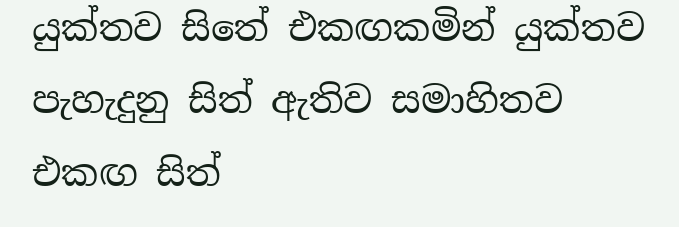යුක්තව සිතේ එකඟකමින් යුක්තව පැහැදුනු සිත් ඇතිව සමාහිතව එකඟ සිත්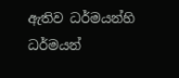ඇතිව ධර්මයන්හි ධර්මයන්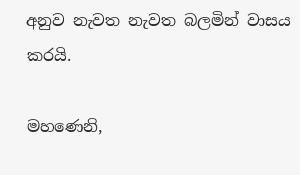අනුව නැවත නැවත බලමින් වාසය කරයි.

මහණෙනි,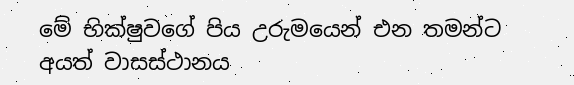මේ භික්ෂුවගේ පිය උරුමයෙන් එන තමන්ට අයත් වාසස්ථානය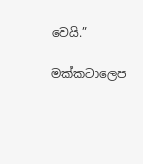වෙයි.”

මක්කටාලෙප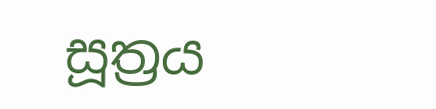සූත්‍රය